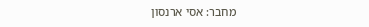מחבר: אסי ארנסון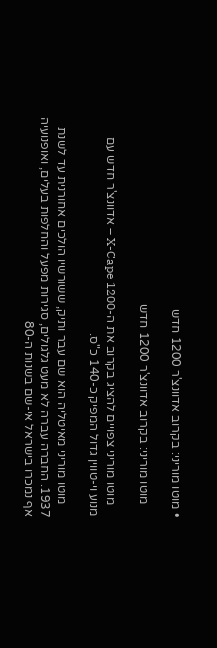• מוטו מוריני: בקרוב אדוונצ'ר 1200 חדש

    מוטו מוריני: בקרוב אדוונצ'ר 1200 חדש

    מוטו מוריני צפויים להציג בקרוב את ה-X-Cape 1200 – אדוונצ'ר חדש עם מנוע וי-טווין גדול המפיק כ-140 כ"ס.

    מוטו מוריני מאיטליה הוא שם עבר ותיק, ששורשיו הולכים אחורנית עד לשנת 1937. החברה עברה לא מעט גלגולים, סגירות מפעל והחלפות בעלים, ואופנועיה אף נמכרו בישראל אי-שם בשנות ה-80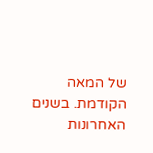של המאה הקודמת. בשנים האחרונות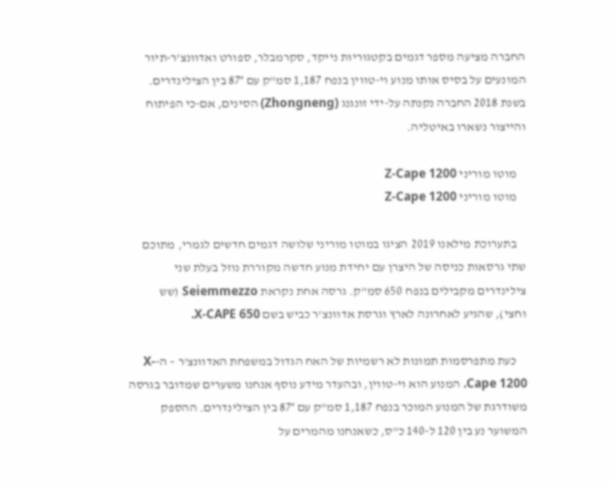החברה מציעה מספר דגמים בקטגוריות נייקד, סקרמבלר, ספורט ואדוונצ'ר-תיור המונעים על בסיס אותו מנוע וי-טווין בנפח 1,187 סמ"ק עם 87° בין הצילינדרים. בשנת 2018 החברה נקנתה על-ידי זונגנג (Zhongneng) הסינים, אם-כי הפיתוח והייצור נשארו באיטליה.

    מוטו מוריני Z-Cape 1200
    מוטו מוריני Z-Cape 1200

    בתערוכת מילאנו 2019 הציגו במוטו מוריני שלושה דגמים חדשים לגמרי, מתוכם שתי גרסאות כניסה של היצרן עם יחידת מנוע חדשה מקוררת נוזל בעלת שני צילינדרים מקבילים בנפח 650 סמ"ק. גרסה אחת נקראת Seiemmezzo (שש וחצי), שהגיע לאחרונה לארץ וגרסת אדוונצ'ר כביש בשם X-CAPE 650.

    כעת מתפרסמות תמונות לא רשמיות של האח הגדול במשפחת האדוונצ'ר – ה-X-Cape 1200. המנוע הוא וי-טווין, ובהעדר מידע נוסף אנחנו משערים שמדובר בגרסה משודרגת של המנוע המוכר בנפח 1,187 סמ"ק עם 87° בין הצילינדרים. ההספק המשוער נע בין 120 ל-140 כ"ס, כשאנחנו מהמרים על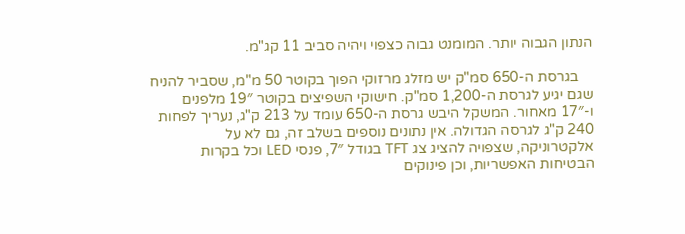הנתון הגבוה יותר. המומנט גבוה כצפוי ויהיה סביב 11 קג"מ.

    בגרסת ה-650 סמ"ק יש מזלג מרזוקי הפוך בקוטר 50 מ"מ, שסביר להניח שגם יגיע לגרסת ה-1,200 סמ"ק. חישוקי השפיצים בקוטר 19″ מלפנים ו-17″ מאחור. המשקל היבש גרסת ה-650 עומד על 213 ק"ג, נעריך לפחות 240 ק"ג לגרסה הגדולה. אין נתונים נוספים בשלב זה, גם לא על אלקטרוניקה, שצפויה להציג צג TFT בגודל 7″, פנסי LED וכל בקרות הבטיחות האפשריות, וכן פינוקים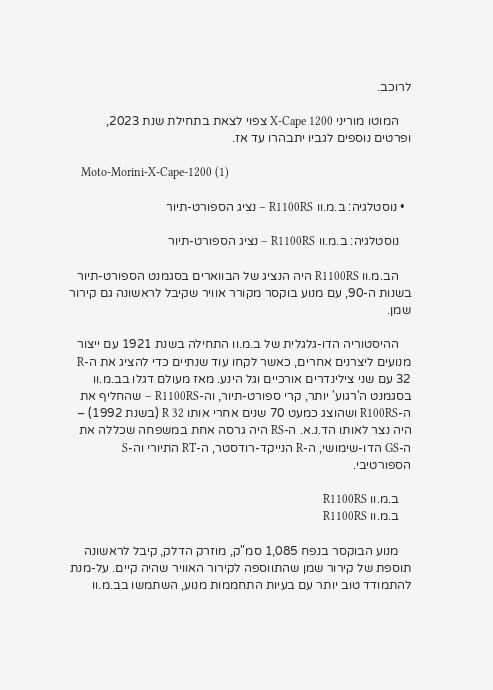לרוכב.

    המוטו מוריני X-Cape 1200 צפוי לצאת בתחילת שנת 2023, ופרטים נוספים לגביו יתבהרו עד אז.

    Moto-Morini-X-Cape-1200 (1)

  • נוסטלגיה: ב.מ.וו R1100RS – נציג הספורט-תיור

    נוסטלגיה: ב.מ.וו R1100RS – נציג הספורט-תיור

    הב.מ.וו R1100RS היה הנציג של הבווארים בסגמנט הספורט-תיור בשנות ה-90, עם מנוע בוקסר מקורר אוויר שקיבל לראשונה גם קירור שמן.

    ההיסטוריה הדו-גלגלית של ב.מ.וו התחילה בשנת 1921 עם ייצור מנועים ליצרנים אחרים, כאשר לקחו עוד שנתיים כדי להציג את ה-R 32 עם שני צילינדרים אורכיים וגל הינע. מאז מעולם דגלו בב.מ.וו בסגמנט ה'רגוע' יותר, קרי ספורט-תיור, וה-R1100RS – שהחליף את ה-R100RS ושהוצג כמעט 70 שנים אחרי אותו R 32 (בשנת 1992) – היה נצר לאותו הד.נ.א. ה-RS היה גרסה אחת במשפחה שכללה את ה-GS הדו-שימושי, ה-R הנייקד-רודסטר, ה-RT התיורי וה-S הספורטיבי.

    ב.מ.וו R1100RS
    ב.מ.וו R1100RS

    מנוע הבוקסר בנפח 1,085 סמ"ק, מוזרק הדלק, קיבל לראשונה תוספת של קירור שמן שהתווספה לקירור האוויר שהיה קיים. על-מנת להתמודד טוב יותר עם בעיות התחממות מנוע, השתמשו בב.מ.וו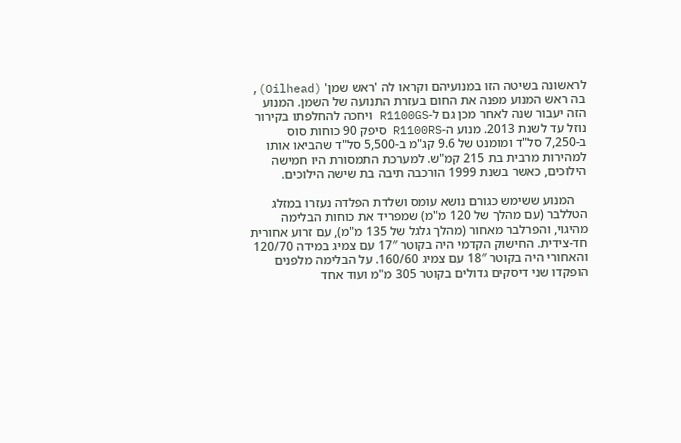לראשונה בשיטה הזו במנועיהם וקראו לה 'ראש שמן' (Oilhead), בה ראש המנוע מפנה את החום בעזרת התנועה של השמן. המנוע הזה יעבור שנה לאחר מכן גם ל-R1100GS ויחכה להחלפתו בקירור נוזל עד לשנת 2013. מנוע ה-R1100RS סיפק 90 כוחות סוס ב-7,250 סל"ד ומומנט של 9.6 קג"מ ב-5,500 סל"ד שהביאו אותו למהירות מרבית בת 215 קמ"ש. למערכת התמסורת היו חמישה הילוכים, כאשר בשנת 1999 הורכבה תיבה בת שישה הילוכים.

    המנוע ששימש כגורם נושא עומס ושלדת הפלדה נעזרו במזלג הטללבר (עם מהלך של 120 מ"מ) שמפריד את כוחות הבלימה מהיגוי, והפרלבר מאחור (מהלך גלגל של 135 מ"מ), עם זרוע אחורית חד-צידית. החישוק הקדמי היה בקוטר 17″ עם צמיג במידה 120/70 והאחורי היה בקוטר 18″ עם צמיג 160/60. על הבלימה מלפנים הופקדו שני דיסקים גדולים בקוטר 305 מ"מ ועוד אחד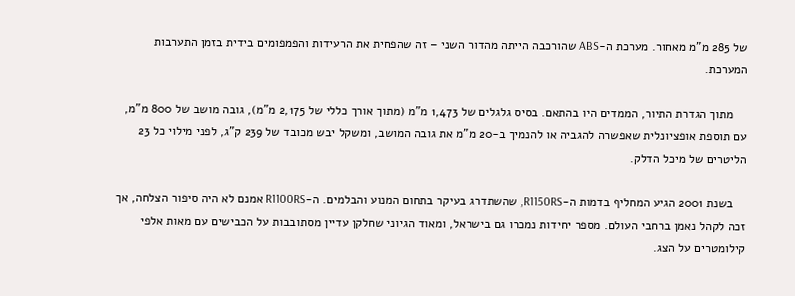של 285 מ"מ מאחור. מערכת ה-ABS שהורכבה הייתה מהדור השני – זה שהפחית את הרעידות והפמפומים בידית בזמן התערבות המערכת.

    מתוך הגדרת התיור, הממדים היו בהתאם. בסיס גלגלים של 1,473 מ"מ (מתוך אורך כללי של 2,175 מ"מ), גובה מושב של 800 מ"מ, עם תוספת אופציונלית שאפשרה להגביה או להנמיך ב-20 מ"מ את גובה המושב, ומשקל יבש מכובד של 239 ק"ג, לפני מילוי כל 23 הליטרים של מיכל הדלק.

    בשנת 2001 הגיע המחליף בדמות ה-R1150RS, שהשתדרג בעיקר בתחום המנוע והבלמים. ה-R1100RS אמנם לא היה סיפור הצלחה, אך זכה לקהל נאמן ברחבי העולם. מספר יחידות נמכרו גם בישראל, ומאוד הגיוני שחלקן עדיין מסתובבות על הכבישים עם מאות אלפי קילומטרים על הצג.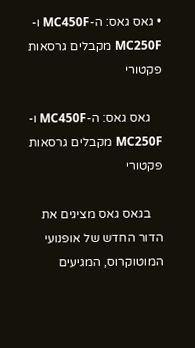• גאס גאס: ה-MC450F ו-MC250F מקבלים גרסאות פקטורי

    גאס גאס: ה-MC450F ו-MC250F מקבלים גרסאות פקטורי

    בגאס גאס מציגים את הדור החדש של אופנועי המוטוקרוס, המגיעים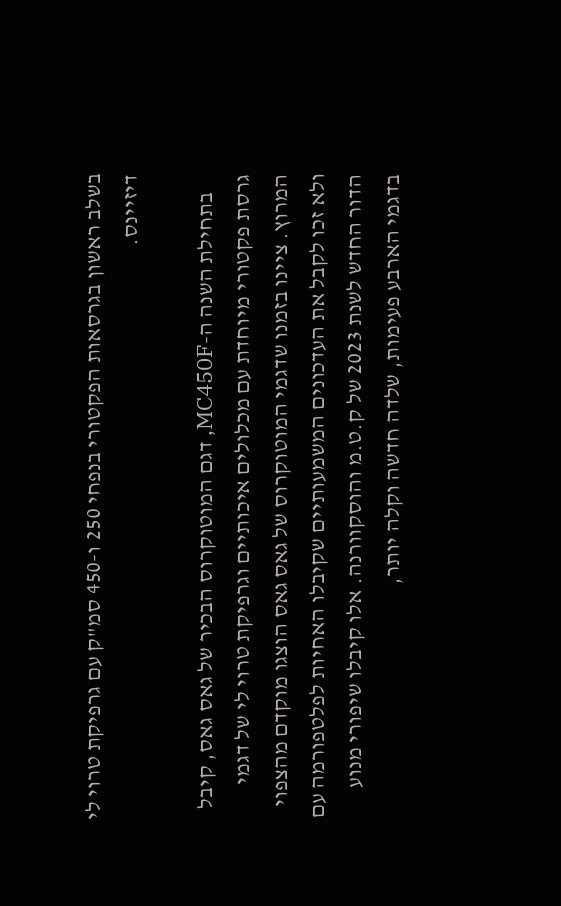בשלב ראשון בגרסאות הפקטורי בנפחי 250 ו-450 סמ"ק עם גרפיקת טרוי לי דיזיינס.

    בתחילת השנה ה-MC450F, דגם המוטוקרוס הבכיר של גאס גאס, קיבל גרסת פקטורי מיוחדת עם מכלולים איכותיים וגרפיקת טרוי לי של דגמי המרוץ. ציינו בזמנו שדגמי המוטוקרוס של גאס גאס הוצגו מוקדם מהצפוי ולא זכו לקבל את העדכונים המשמעותיים שקיבלו האחיות לפלטפורמה עם הדור החדש לשנת 2023 של ק.ט.מ והוסקוורנה. אלו קיבלו שיפורי מנוע בדגמי הארבע פעימות, שלדה חדשה וקלה יותר,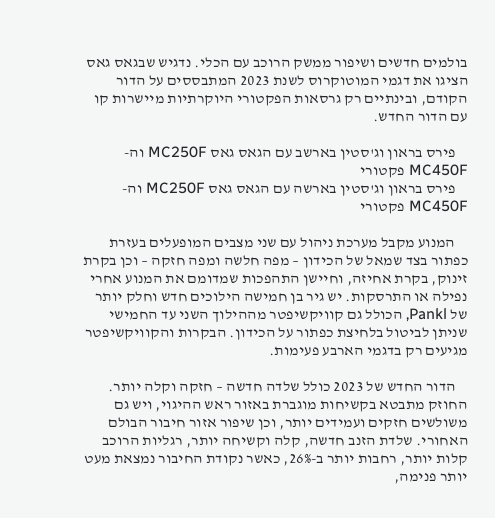בולמים חדשים ושיפור ממשק הרוכב עם הכלי. נדגיש שבגאס גאס הציגו את דגמי המוטוקרוס לשנת 2023 המתבססים על הדור הקודם, ובינתיים רק גרסאות הפקטורי היוקרתיות מיישרות קו עם הדור החדש.

    פירס בראון וג'סטין בארשב עם הגאס גאס MC250F וה-MC450F פקטורי
    פירס בראון וג'סטין בארשה עם הגאס גאס MC250F וה-MC450F פקטורי

    המנוע מקבל מערכת ניהול עם שני מצבים המופעלים בעזרת כפתור בצד שמאל של הכידון – מפה חלשה ומפה חזקה – וכן בקרת זינוק, בקרת אחיזה, וחיישן התהפכות שמדומם את המנוע אחרי נפילה או התרסקות. יש גיר בן חמישה הילוכים חדש וחלק יותר של Pankl, הכולל גם קוויקשיפטר מההילוך השני עד החמישי שניתן לביטול בלחיצת כפתור על הכידון. הבקרות והקוויקשיפטר מגיעים רק בדגמי הארבע פעימות.

    הדור החדש של 2023 כולל שלדה חדשה – חזקה וקלה יותר. החוזק מתבטא בקשיחות מוגברת באזור ראש ההיגוי, ויש גם משולשים חזקים ועמידים יותר, וכן שיפור אזור חיבור הבולם האחורי. שלדת הזנב חדשה, קלה וקשיחה יותר, רגליות הרוכב קלות יותר, רחבות יותר ב-26%, כאשר נקודת החיבור נמצאת מעט יותר פנימה,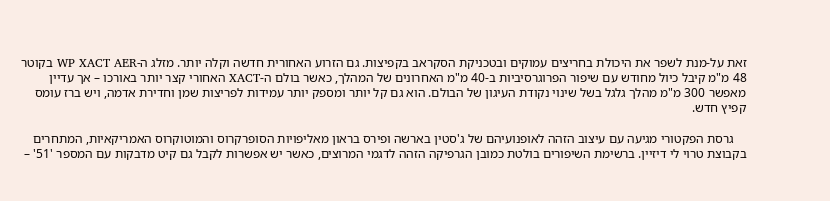זאת על-מנת לשפר את היכולת בחריצים עמוקים ובטכניקת הסקראב בקפיצות. גם הזרוע האחורית חדשה וקלה יותר. מזלג ה-WP XACT AER בקוטר 48 מ"מ קיבל כיול מחודש עם שיפור הפרוגרסיביות ב-40 מ"מ האחרונים של המהלך, כאשר בולם ה-XACT האחורי קצר יותר באורכו – אך עדיין מאפשר 300 מ"מ מהלך גלגל בשל שינוי נקודת העיגון של הבולם. הוא גם קל יותר ומספק יותר עמידות לפריצות שמן וחדירת אדמה, ויש ברז עומס קפיץ חדש.

    גרסת הפקטורי מגיעה עם עיצוב הזהה לאופנועיהם של ג'סטין בארשה ופירס בראון מאליפויות הסופרקרוס והמוטוקרוס האמריקאיות, המתחרים בקבוצת טרוי לי דיזיין. ברשימת השיפורים בולטת כמובן הגרפיקה הזהה לדגמי המרוצים, כאשר יש אפשרות לקבל גם קיט מדבקות עם המספר '51' –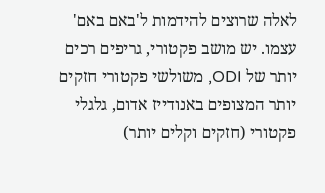לאלה שרוצים להידמות ל'באם באם' עצמו. יש מושב פקטורי, גריפים רכים יותר של ODI, משולשי פקטורי חזקים יותר המצופים באנודייז אדום, גלגלי פקטורי (חזקים וקלים יותר)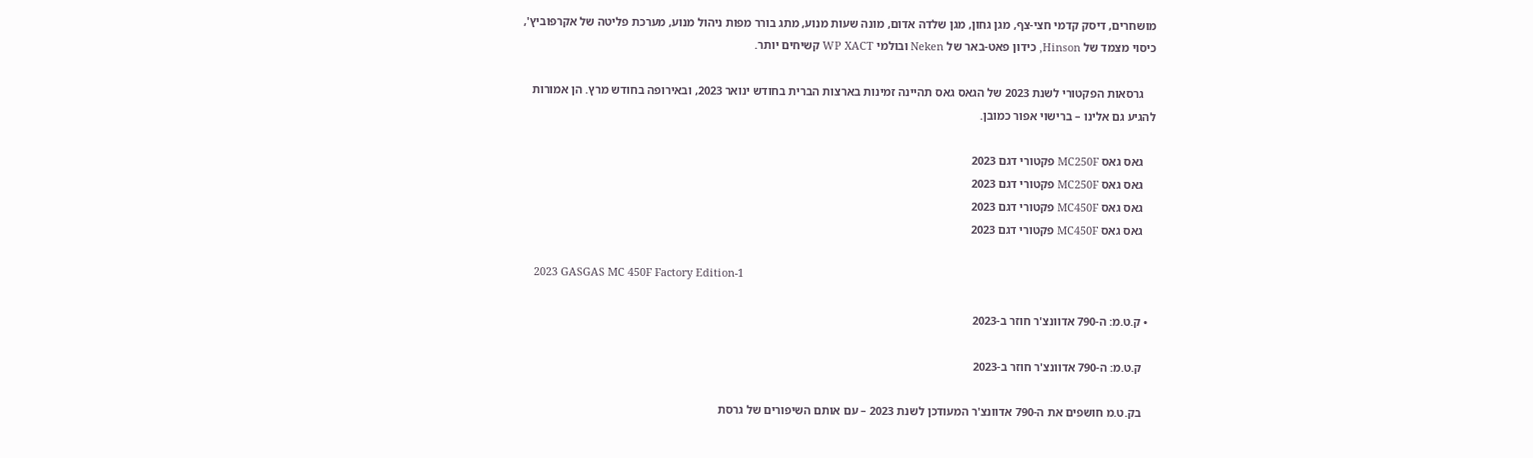מושחרים, דיסק קדמי חצי-צף, מגן גחון, מגן שלדה אדום, מונה שעות מנוע, מתג בורר מפות ניהול מנוע, מערכת פליטה של אקרפוביץ', כיסוי מצמד של Hinson, כידון פאט-באר של Neken ובולמי WP XACT קשיחים יותר.

    גרסאות הפקטורי לשנת 2023 של הגאס גאס תהיינה זמינות בארצות הברית בחודש ינואר 2023, ובאירופה בחודש מרץ. הן אמורות להגיע גם אלינו – ברישוי אפור כמובן.

    גאס גאס MC250F פקטורי דגם 2023
    גאס גאס MC250F פקטורי דגם 2023
    גאס גאס MC450F פקטורי דגם 2023
    גאס גאס MC450F פקטורי דגם 2023

    2023 GASGAS MC 450F Factory Edition-1

  • ק.ט.מ: ה-790 אדוונצ'ר חוזר ב-2023

    ק.ט.מ: ה-790 אדוונצ'ר חוזר ב-2023

    בק.ט.מ חושפים את ה-790 אדוונצ'ר המעודכן לשנת 2023 – עם אותם השיפורים של גרסת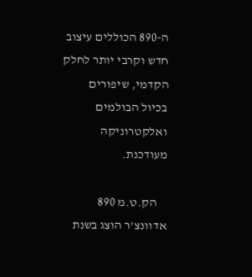ה-890 הכוללים עיצוב חדש וקרבי יותר לחלק הקדמי, שיפורים בכיול הבולמים ואלקטרוניקה מעודכנת.

    הק.ט.מ 890 אדוונצ'ר הוצג בשנת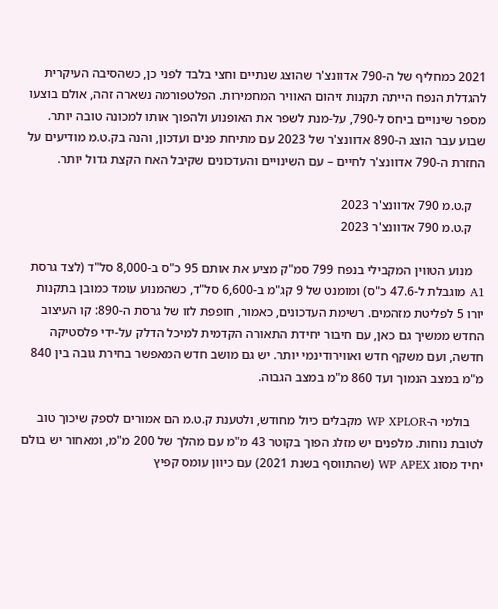2021 כמחליף של ה-790 אדוונצ'ר שהוצג שנתיים וחצי בלבד לפני כן, כשהסיבה העיקרית להגדלת הנפח הייתה תקנות זיהום האוויר המחמירות. הפלטפורמה נשארה זהה, אולם בוצעו מספר שינויים ביחס ל-790, על-מנת לשפר את האופנוע ולהפוך אותו למכונה טובה יותר. שבוע עבר הוצג ה-890 אדוונצ'ר של 2023 עם מתיחת פנים ועדכון, והנה בק.ט.מ מודיעים על החזרת ה-790 אדוונצ'ר לחיים – עם השינויים והעדכונים שקיבל האח הקצת גדול יותר.

    ק.ט.מ 790 אדוונצ'ר 2023
    ק.ט.מ 790 אדוונצ'ר 2023

    מנוע הטווין המקבילי בנפח 799 סמ"ק מציע את אותם 95 כ"ס ב-8,000 סל"ד (לצד גרסת A1 מוגבלת ל-47.6 כ"ס) ומומנט של 9 קג"מ ב-6,600 סל"ד, כשהמנוע עומד כמובן בתקנות יורו 5 לפליטת מזהמים. רשימת העדכונים, כאמור, חופפת לזו של גרסת ה-890: קו העיצוב החדש ממשיך גם כאן, עם חיבור יחידת התאורה הקדמית למיכל הדלק על-ידי פלסטיקה חדשה, ועם משקף חדש ואווירודינמי יותר. יש גם מושב חדש המאפשר בחירת גובה בין 840 מ"מ במצב הנמוך ועד 860 מ"מ במצב הגבוה.

    בולמי ה-WP XPLOR מקבלים כיול מחודש, ולטענת ק.ט.מ הם אמורים לספק שיכוך טוב לטובת נוחות. מלפנים יש מזלג הפוך בקוטר 43 מ"מ עם מהלך של 200 מ"מ, ומאחור יש בולם יחיד מסוג WP APEX (שהתווסף בשנת 2021) עם כיוון עומס קפיץ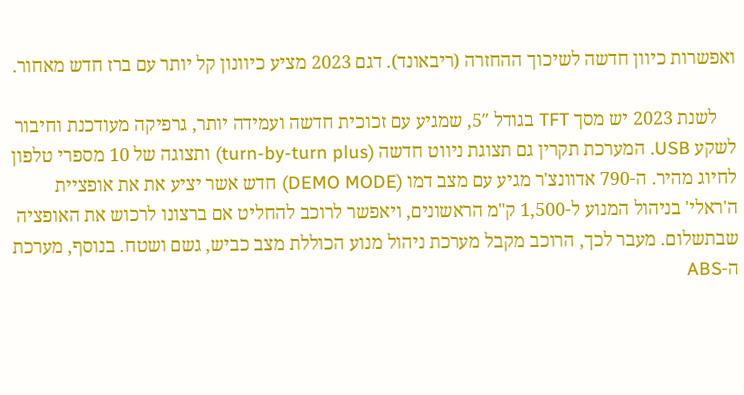ואפשרות כיוון חדשה לשיכוך ההחזרה (ריבאונד). דגם 2023 מציע כיוונון קל יותר עם ברז חדש מאחור.

    לשנת 2023 יש מסך TFT בגודל 5″, שמגיע עם זכוכית חדשה ועמידה יותר, גרפיקה מעודכנת וחיבור לשקע USB. המערכת תקרין גם תצוגת ניווט חדשה (turn-by-turn plus) ותצוגה של 10 מספרי טלפון לחיוג מהיר. ה-790 אדוונצ'ר מגיע עם מצב דמו (DEMO MODE) חדש אשר יציע את את אופציית ה'ראלי' בניהול המנוע ל-1,500 ק"מ הראשונים, ויאפשר לרוכב להחליט אם ברצונו לרכוש את האופציה שבתשלום. מעבר לכך, הרוכב מקבל מערכת ניהול מנוע הכוללת מצב כביש, גשם ושטח. בנוסף, מערכת ה-ABS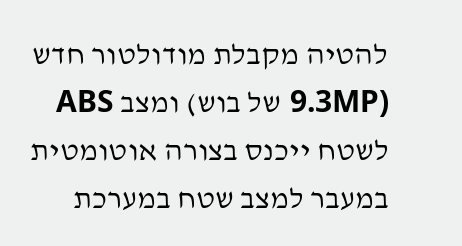להטיה מקבלת מודולטור חדש (9.3MP של בוש) ומצב ABS לשטח ייכנס בצורה אוטומטית במעבר למצב שטח במערכת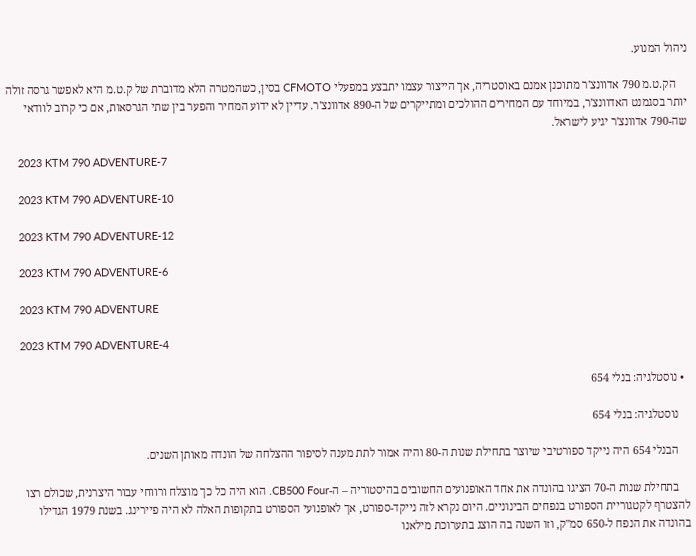ניהול המנוע.

    הק.ט.מ 790 אדוונצ'ר מתוכנן אמנם באוסטריה, אך הייצור עצמו יתבצע במפעלי CFMOTO בסין, כשהמטרה הלא מדוברת של ק.ט.מ היא לאפשר גרסה זולה יותר בסגמנט האדוונצ'ר, במיוחד עם המחירים ההולכים ומתייקרים של ה-890 אדוונצ'ר. עדיין לא ידוע המחיר והפער בין שתי הגרסאות, אם כי קרוב לוודאי  שה-790 אדוונצ'ר יגיע לישראל.

    2023 KTM 790 ADVENTURE-7

    2023 KTM 790 ADVENTURE-10

    2023 KTM 790 ADVENTURE-12

    2023 KTM 790 ADVENTURE-6

    2023 KTM 790 ADVENTURE

    2023 KTM 790 ADVENTURE-4

  • נוסטלגיה: בנלי 654

    נוסטלגיה: בנלי 654

    הבנלי 654 היה נייקד ספורטיבי שיוצר בתחילת שנות ה-80 והיה אמור לתת מענה לסיפור ההצלחה של הונדה מאותן השנים.

    בתחילת שנות ה-70 הציגו בהונדה את אחד האופנועים החשובים בהיסטוריה – ה-CB500 Four. הוא היה כל כך מוצלח ורווחי עבור היצרנית, שכולם רצו להצטרף לקטגוריית הספורט בנפחים הבינוניים. היום נקרא לזה נייקד-ספורט, אך לאופנועי הספורט בתקופות האלה לא היה פיירינג. בשנת 1979 הגדילו בהונדה את הנפח ל-650 סמ"ק, וזו השנה בה הוצג בתערוכת מילאנו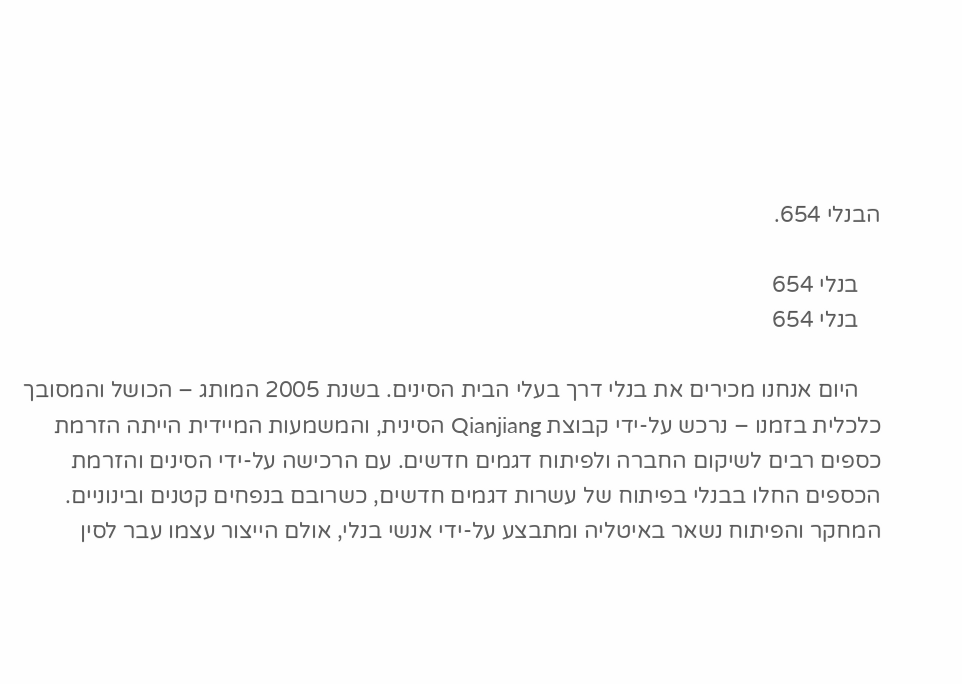הבנלי 654.

    בנלי 654
    בנלי 654

    היום אנחנו מכירים את בנלי דרך בעלי הבית הסינים. בשנת 2005 המותג – הכושל והמסובך כלכלית בזמנו – נרכש על-ידי קבוצת Qianjiang הסינית, והמשמעות המיידית הייתה הזרמת כספים רבים לשיקום החברה ולפיתוח דגמים חדשים. עם הרכישה על-ידי הסינים והזרמת הכספים החלו בבנלי בפיתוח של עשרות דגמים חדשים, כשרובם בנפחים קטנים ובינוניים. המחקר והפיתוח נשאר באיטליה ומתבצע על-ידי אנשי בנלי, אולם הייצור עצמו עבר לסין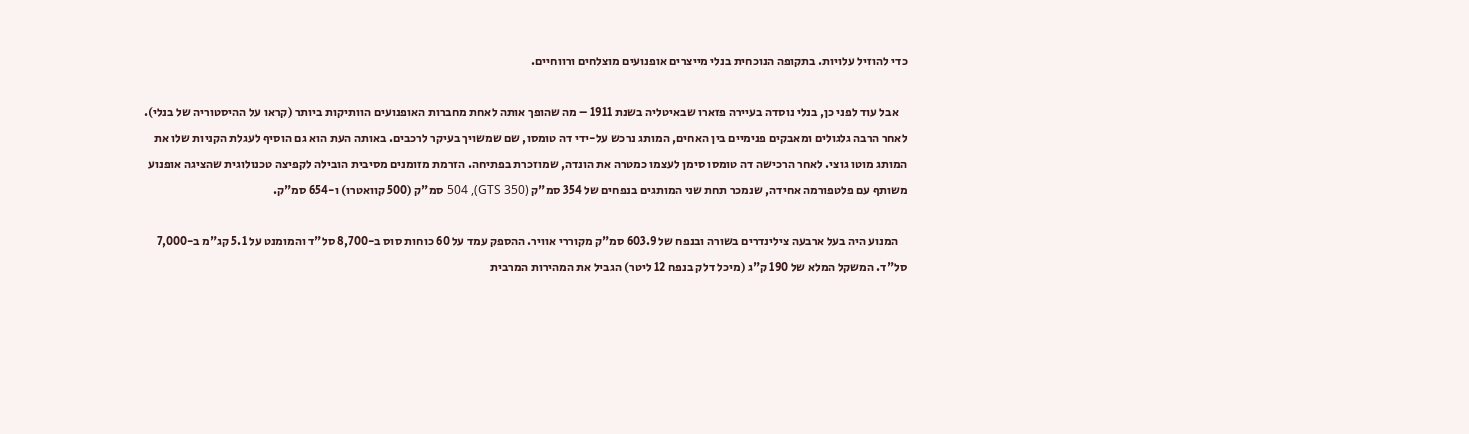כדי להוזיל עלויות. בתקופה הנוכחית בנלי מייצרים אופנועים מוצלחים ורווחיים.

    אבל עוד לפני כן, בנלי נוסדה בעיירה פזארו שבאיטליה בשנת 1911 – מה שהופך אותה לאחת מחברות האופנועים הוותיקות ביותר (קראו על ההיסטוריה של בנלי). לאחר הרבה גלגולים ומאבקים פנימיים בין האחים, המותג נרכש על-ידי דה טומסו, שם שמשויך בעיקר לרכבים. באותה העת הוא גם הוסיף לעגלת הקניות שלו את המותג מוטו גוצי. לאחר הרכישה דה טומסו סימן לעצמו כמטרה את הונדה, שמוזכרת בפתיחה. הזרמת מזומנים מסיבית הובילה לקפיצה טכנולוגית שהציגה אופנוע משותף עם פלטפורמה אחידה, שנמכר תחת שני המותגים בנפחים של 354 סמ"ק (GTS 350), 504 סמ"ק (500 קוואטרו) ו-654 סמ"ק.

    המנוע היה בעל ארבעה צילינדרים בשורה ובנפח של 603.9 סמ"ק מקוררי אוויר. ההספק עמד על 60 כוחות סוס ב-8,700 סל"ד והמומנט על 5.1 קג"מ ב-7,000 סל"ד. המשקל המלא של 190 ק"ג (מיכל דלק בנפח 12 ליטר) הגביל את המהירות המרבית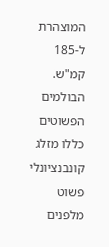המוצהרת ל-185 קמ"ש. הבולמים הפשוטים כללו מזלג קונבנציונלי פשוט מלפנים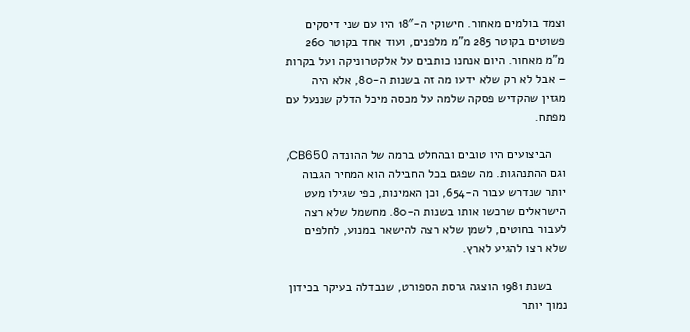וצמד בולמים מאחור. חישוקי ה-18″ היו עם שני דיסקים פשוטים בקוטר 285 מ"מ מלפנים, ועוד אחד בקוטר 260 מ"מ מאחור. היום אנחנו כותבים על אלקטרוניקה ועל בקרות – אבל לא רק שלא ידעו מה זה בשנות ה-80, אלא היה מגזין שהקדיש פסקה שלמה על מכסה מיכל הדלק שננעל עם מפתח.

    הביצועים היו טובים ובהחלט ברמה של ההונדה CB650, וגם ההתנהגות. מה שפגם בכל החבילה הוא המחיר הגבוה יותר שנדרש עבור ה-654, וכן האמינות, כפי שגילו מעט הישראלים שרכשו אותו בשנות ה-80. מחשמל שלא רצה לעבור בחוטים, לשמן שלא רצה להישאר במנוע, לחלפים שלא רצו להגיע לארץ.

    בשנת 1981 הוצגה גרסת הספורט, שנבדלה בעיקר בכידון נמוך יותר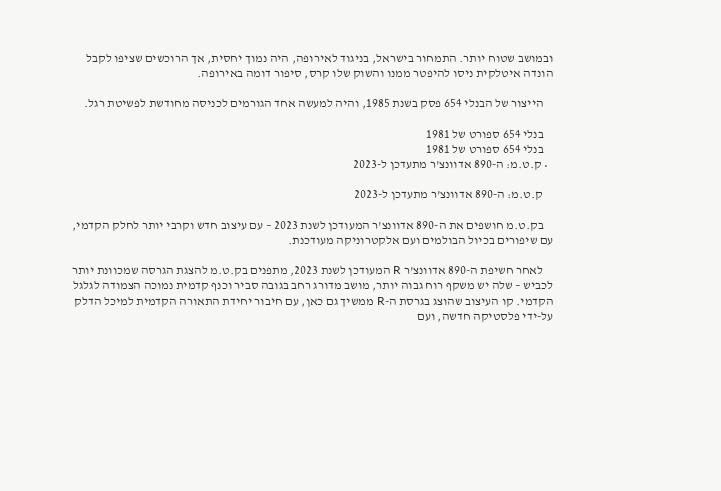ובמושב שטוח יותר. התמחור בישראל, בניגוד לאירופה, היה נמוך יחסית, אך הרוכשים שציפו לקבל הונדה איטלקית ניסו להיפטר ממנו והשוק שלו קרס, סיפור דומה באירופה.

    הייצור של הבנלי 654 פסק בשנת 1985, והיה למעשה אחד הגורמים לכניסה מחודשת לפשיטת רגל.

    בנלי 654 ספורט של 1981
    בנלי 654 ספורט של 1981
  • ק.ט.מ: ה-890 אדוונצ'ר מתעדכן ל-2023

    ק.ט.מ: ה-890 אדוונצ'ר מתעדכן ל-2023

    בק.ט.מ חושפים את ה-890 אדוונצ'ר המעודכן לשנת 2023 – עם עיצוב חדש וקרבי יותר לחלק הקדמי, עם שיפורים בכיול הבולמים ועם אלקטרוניקה מעודכנת.

    לאחר חשיפת ה-890 אדוונצ'ר R המעודכן לשנת 2023, מתפנים בק.ט.מ להצגת הגרסה שמכוונת יותר לכביש – שלה יש משקף רוח גבוה יותר, מושב מדורג רחב בגובה סביר וכנף קדמית נמוכה הצמודה לגלגל הקדמי. קו העיצוב שהוצג בגרסת ה-R ממשיך גם כאן, עם חיבור יחידת התאורה הקדמית למיכל הדלק על-ידי פלסטיקה חדשה, ועם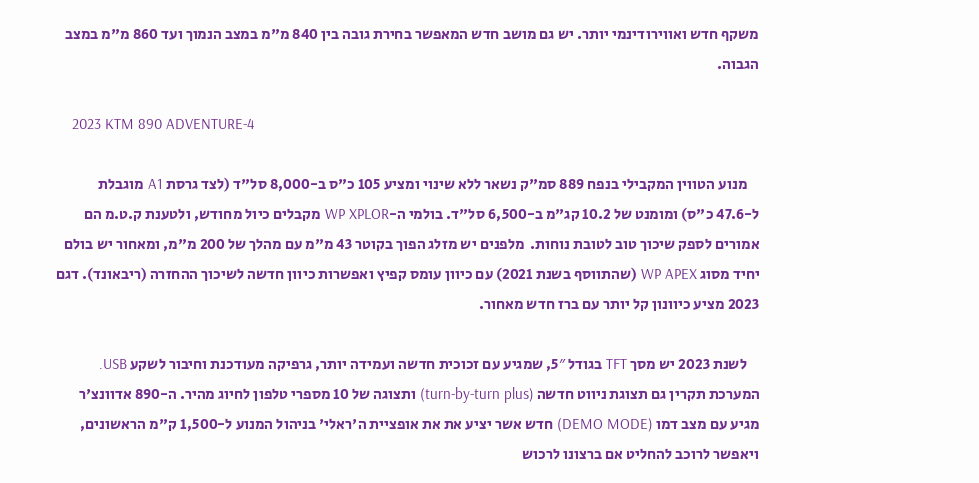משקף חדש ואווירודינמי יותר. יש גם מושב חדש המאפשר בחירת גובה בין 840 מ"מ במצב הנמוך ועד 860 מ"מ במצב הגבוה.

    2023 KTM 890 ADVENTURE-4

    מנוע הטווין המקבילי בנפח 889 סמ"ק נשאר ללא שינוי ומציע 105 כ"ס ב-8,000 סל"ד (לצד גרסת A1 מוגבלת ל-47.6 כ"ס) ומומנט של 10.2 קג"מ ב-6,500 סל"ד. בולמי ה-WP XPLOR מקבלים כיול מחודש, ולטענת ק.ט.מ הם אמורים לספק שיכוך טוב לטובת נוחות.  מלפנים יש מזלג הפוך בקוטר 43 מ"מ עם מהלך של 200 מ"מ, ומאחור יש בולם יחיד מסוג WP APEX (שהתווסף בשנת 2021) עם כיוון עומס קפיץ ואפשרות כיוון חדשה לשיכוך ההחזרה (ריבאונד). דגם 2023 מציע כיוונון קל יותר עם ברז חדש מאחור.

    לשנת 2023 יש מסך TFT בגודל 5″, שמגיע עם זכוכית חדשה ועמידה יותר, גרפיקה מעודכנת וחיבור לשקע USB. המערכת תקרין גם תצוגת ניווט חדשה (turn-by-turn plus) ותצוגה של 10 מספרי טלפון לחיוג מהיר. ה-890 אדוונצ'ר מגיע עם מצב דמו (DEMO MODE) חדש אשר יציע את את אופציית ה'ראלי' בניהול המנוע ל-1,500 ק"מ הראשונים, ויאפשר לרוכב להחליט אם ברצונו לרכוש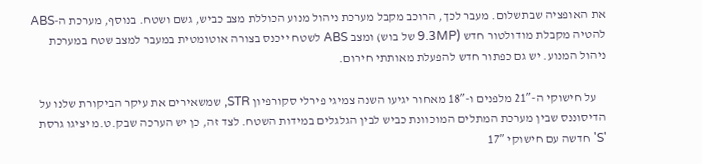את האופציה שבתשלום. מעבר לכך, הרוכב מקבל מערכת ניהול מנוע הכוללת מצב כביש, גשם ושטח. בנוסף, מערכת ה-ABS להטיה מקבלת מודולטור חדש (9.3MP של בוש) ומצב ABS לשטח ייכנס בצורה אוטומטית במעבר למצב שטח במערכת ניהול המנוע. יש גם כפתור חדש להפעלת מאותתי חירום.

    על חישוקי ה-21″ מלפנים ו-18″ מאחור יגיעו השנה צמיגי פירלי סקורפיון STR, שמשאירים את עיקר הביקורת שלנו על הדיסוננס שבין מערכת המתלים המוכוונת כביש לבין הגלגלים במידות השטח. לצד זה, כן יש הערכה שבק.ט.מ יציגו גרסת 'S' חדשה עם חישוקי 17″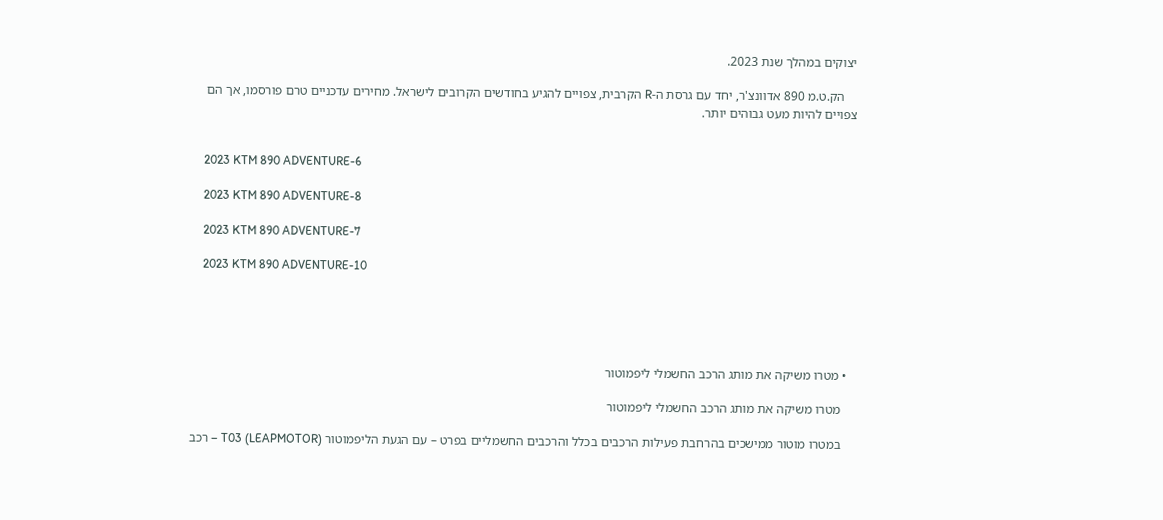יצוקים במהלך שנת 2023.

    הק.ט.מ 890 אדוונצ'ר, יחד עם גרסת ה-R הקרבית, צפויים להגיע בחודשים הקרובים לישראל. מחירים עדכניים טרם פורסמו, אך הם צפויים להיות מעט גבוהים יותר.


    2023 KTM 890 ADVENTURE-6

    2023 KTM 890 ADVENTURE-8

    2023 KTM 890 ADVENTURE-7

    2023 KTM 890 ADVENTURE-10





  • מטרו משיקה את מותג הרכב החשמלי ליפמוטור

    מטרו משיקה את מותג הרכב החשמלי ליפמוטור

    במטרו מוטור ממישכים בהרחבת פעילות הרכבים בכלל והרכבים החשמליים בפרט – עם הגעת הליפמוטור (LEAPMOTOR) T03 – רכב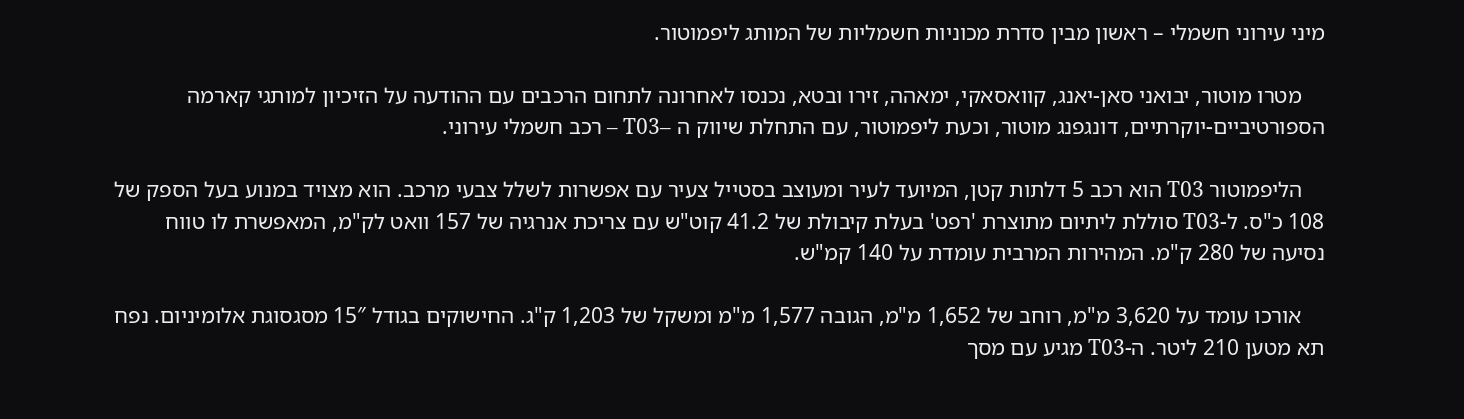מיני עירוני חשמלי – ראשון מבין סדרת מכוניות חשמליות של המותג ליפמוטור.

    מטרו מוטור, יבואני סאן-יאנג, קוואסאקי, ימאהה, זירו ובטא, נכנסו לאחרונה לתחום הרכבים עם ההודעה על הזיכיון למותגי קארמה הספורטיביים-יוקרתיים, דונגפנג מוטור, וכעת ליפמוטור, עם התחלת שיווק ה –T03 – רכב חשמלי עירוני.

    הליפמוטור T03 הוא רכב 5 דלתות קטן, המיועד לעיר ומעוצב בסטייל צעיר עם אפשרות לשלל צבעי מרכב. הוא מצויד במנוע בעל הספק של 108 כ"ס. ל-T03 סוללת ליתיום מתוצרת 'רפט' בעלת קיבולת של 41.2 קוט"ש עם צריכת אנרגיה של 157 וואט לק"מ, המאפשרת לו טווח נסיעה של 280 ק"מ. המהירות המרבית עומדת על 140 קמ"ש.

    אורכו עומד על 3,620 מ"מ, רוחב של 1,652 מ"מ, הגובה 1,577 מ"מ ומשקל של 1,203 ק"ג. החישוקים בגודל 15″ מסגסוגת אלומיניום. נפח תא מטען 210 ליטר. ה-T03 מגיע עם מסך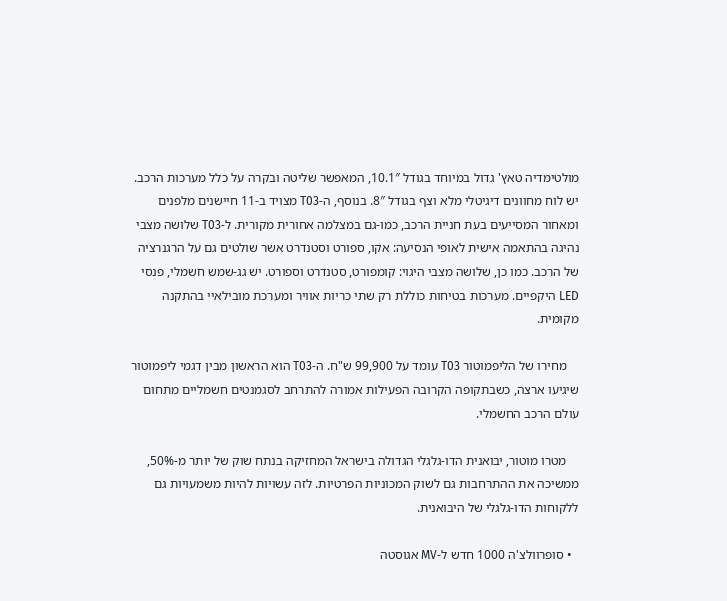מולטימדיה טאץ' גדול במיוחד בגודל 10.1″, המאפשר שליטה ובקרה על כלל מערכות הרכב. יש לוח מחוונים דיגיטלי מלא וצף בגודל 8″. בנוסף, ה-T03 מצויד ב-11 חיישנים מלפנים ומאחור המסייעים בעת חניית הרכב, כמו-גם במצלמה אחורית מקורית. ל-T03 שלושה מצבי נהיגה בהתאמה אישית לאופי הנסיעה: אקו, ספורט וסטנדרט אשר שולטים גם על הרגנרציה של הרכב. כמו כן, שלושה מצבי היגוי: קומפורט, סטנדרט וספורט. יש גג-שמש חשמלי, פנסי LED היקפיים. מערכות בטיחות כוללת רק שתי כריות אוויר ומערכת מובילאיי בהתקנה מקומית.

    מחירו של הליפמוטור T03 עומד על 99,900 ש"ח. ה-T03 הוא הראשון מבין דגמי ליפמוטור שיגיעו ארצה, כשבתקופה הקרובה הפעילות אמורה להתרחב לסגמנטים חשמליים מתחום עולם הרכב החשמלי.

    מטרו מוטור, יבואנית הדו-גלגלי הגדולה בישראל המחזיקה בנתח שוק של יותר מ-50%, ממשיכה את ההתרחבות גם לשוק המכוניות הפרטיות. לזה עשויות להיות משמעויות גם ללקוחות הדו-גלגלי של היבואנית.

  • סופרוולצ'ה 1000 חדש ל-MV אגוסטה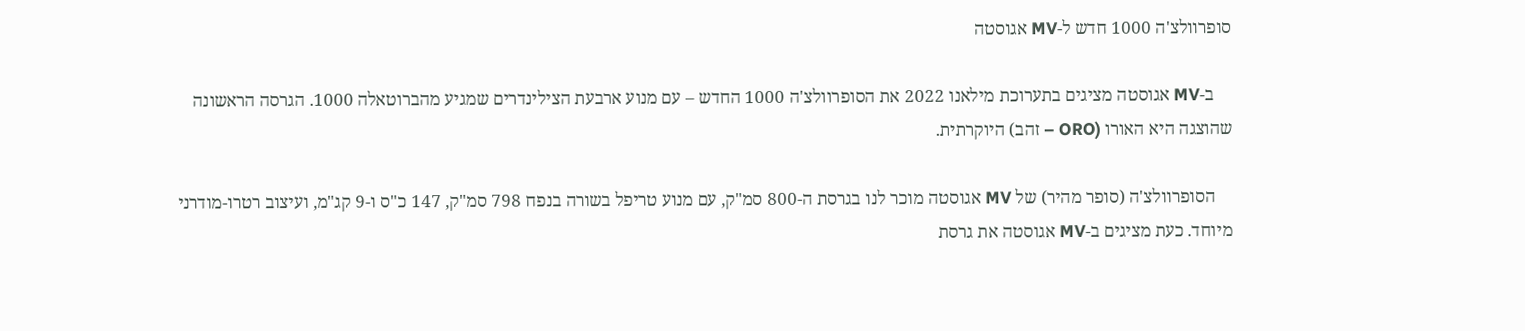סופרוולצ'ה 1000 חדש ל-MV אגוסטה

    ב-MV אגוסטה מציגים בתערוכת מילאנו 2022 את הסופרוולצ'ה 1000 החדש – עם מנוע ארבעת הצילינדרים שמגיע מהברוטאלה 1000. הגרסה הראשונה שהוצגה היא האורו (ORO – זהב) היוקרתית.

    הסופרוולצ'ה (סופר מהיר) של MV אגוסטה מוכר לנו בגרסת ה-800 סמ"ק, עם מנוע טריפל בשורה בנפח 798 סמ"ק, 147 כ"ס ו-9 קג"מ, ועיצוב רטרו-מודרני מיוחד. כעת מציגים ב-MV אגוסטה את גרסת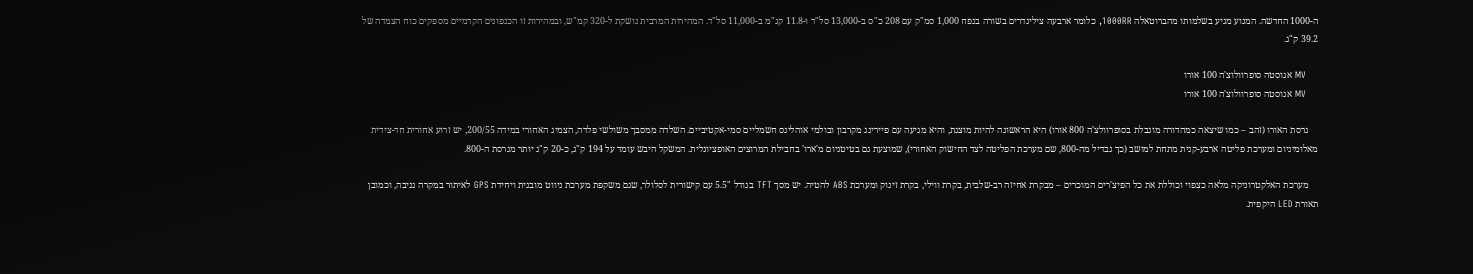ה-1000 החדשה. המנוע מגיע בשלמותו מהברוטאלה 1000RR, כלומר ארבעה צילינדרים בשורה בנפח 1,000 סמ"ק עם 208 כ"ס ב-13,000 סל"ד ו-11.8 קג"מ ב-11,000 סל"ד. המהירות המרבית נושקת ל-320 קמ"ש, ובמהירות זו הכנפונים הקדמיים מספקים כוח הצמדה של 39.2 ק"ג.

    MV אגוסטה סופרוולוצ'ה 100 אורו
    MV אגוסטה סופרוולוצ'ה 100 אורו

    גרסת האורו (זהב – כמו שיצאה כמהדורה מוגבלת בסופרוולצ'ה 800 אורו) היא הראשונה להיות מוצגת, והיא מגיעה עם פיירינג מקרבון ובולמי אוהלינס חשמליים סמי-אקטיביים. השלדה ממסבך משולשי פלדה, הצמיג האחורי במידה 200/55, יש זרוע אחורית חד-צידית מאלומיניום ומערכת פליטה ארבע-קנית מתחת למושב (כך נבדיל מה-800, שם מערכת הפליטה לצד החישוק האחורי), שמוצעת גם בטיטניום מ'ארו' בחבילת המרוצים האופציונלית. המשקל היבש עומד על 194 ק"ג, כ-20 ק"ג יותר מגרסת ה-800.

    מערכת האלקטרוניקה מלאה כצפוי וכוללת את כל הפיצ'רים המוכרים – מבקרת אחיזה רב-שלבית, בקרת ווילי, בקרת זינוק ומערכת ABS להטיה. יש מסך TFT בגודל "5.5 עם קישורית לסלולר, שגם משקפת מערכת ניווט מובנית ויחידת GPS לאיתור במקרה גניבה, וכמובן תאורת LED היקפית.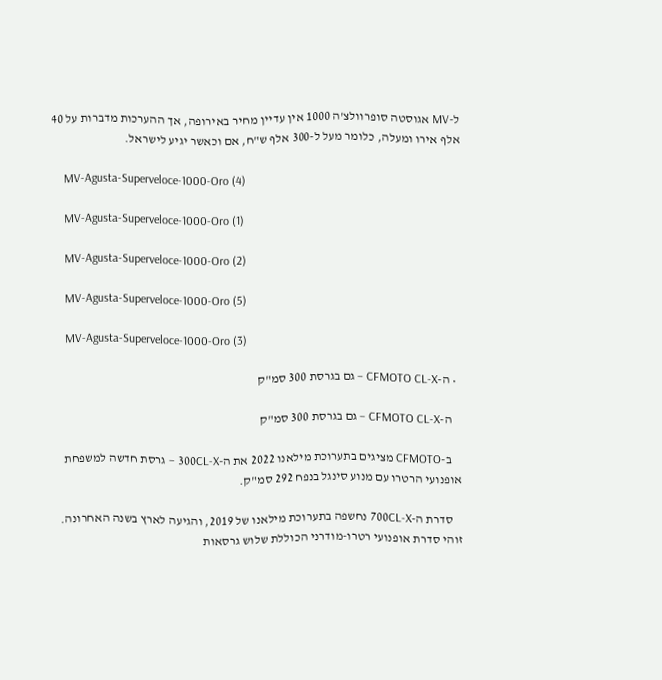ל-MV אגוסטה סופרוולצ'ה 1000 אין עדיין מחיר באירופה, אך ההערכות מדברות על 40 אלף אירו ומעלה, כלומר מעל ל-300 אלף ש"ח, אם וכאשר יגיע לישראל.

    MV-Agusta-Superveloce-1000-Oro (4)

    MV-Agusta-Superveloce-1000-Oro (1)

    MV-Agusta-Superveloce-1000-Oro (2)

    MV-Agusta-Superveloce-1000-Oro (5)

    MV-Agusta-Superveloce-1000-Oro (3)

  • ה-CFMOTO CL-X – גם בגרסת 300 סמ"ק

    ה-CFMOTO CL-X – גם בגרסת 300 סמ"ק

    ב-CFMOTO מציגים בתערוכת מילאנו 2022 את ה-300CL-X – גרסת חדשה למשפחת אופנועי הרטרו עם מנוע סינגל בנפח 292 סמ"ק.

    סדרת ה-700CL-X נחשפה בתערוכת מילאנו של 2019, והגיעה לארץ בשנה האחרונה. זוהי סדרת אופנועי רטרו-מודרני הכוללת שלוש גרסאות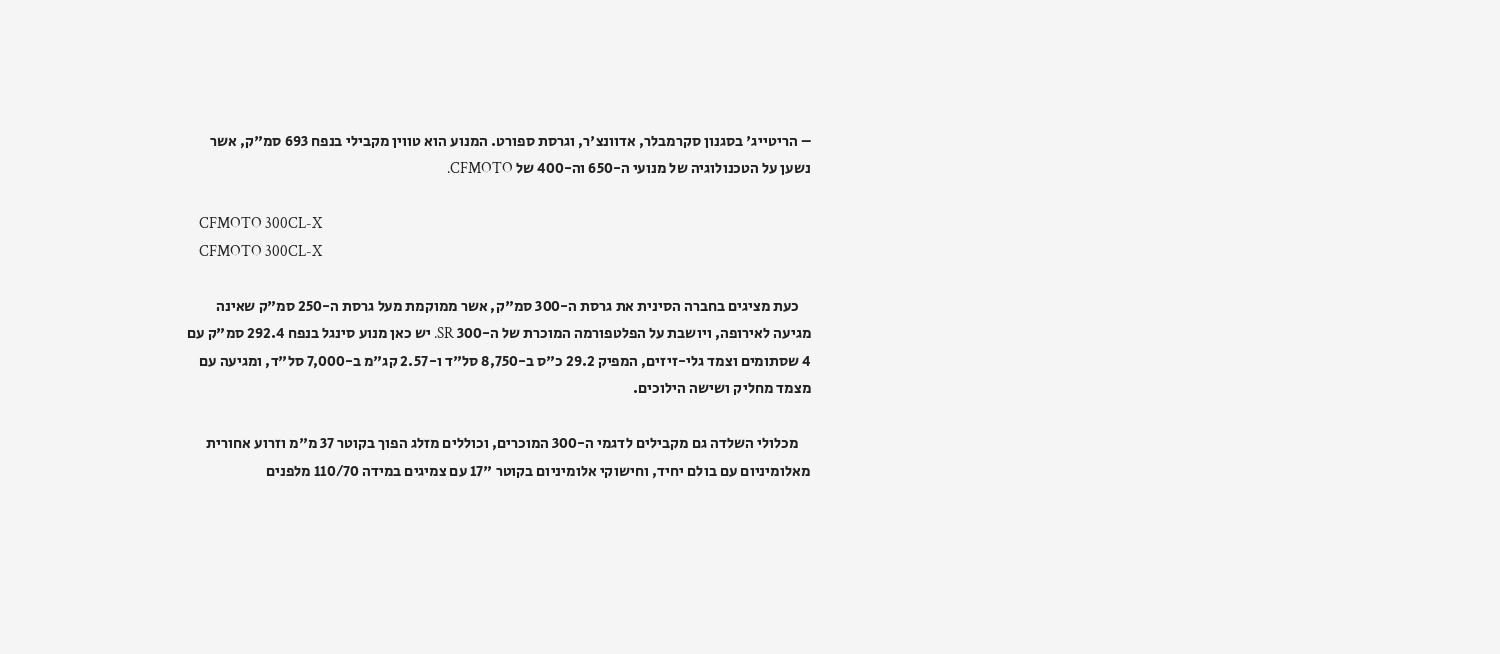– הריטייג' בסגנון סקרמבלר, אדוונצ'ר, וגרסת ספורט. המנוע הוא טווין מקבילי בנפח 693 סמ"ק, אשר נשען על הטכנולוגיה של מנועי ה-650 וה-400 של CFMOTO.

    CFMOTO 300CL-X
    CFMOTO 300CL-X

    כעת מציגים בחברה הסינית את גרסת ה-300 סמ"ק, אשר ממוקמת מעל גרסת ה-250 סמ"ק שאינה מגיעה לאירופה, ויושבת על הפלטפורמה המוכרת של ה-300 SR. יש כאן מנוע סינגל בנפח 292.4 סמ"ק עם 4 שסתומים וצמד גלי-זיזים, המפיק 29.2 כ"ס ב-8,750 סל"ד ו-2.57 קג"מ ב-7,000 סל"ד, ומגיעה עם מצמד מחליק ושישה הילוכים.

    מכלולי השלדה גם מקבילים לדגמי ה-300 המוכרים, וכוללים מזלג הפוך בקוטר 37 מ"מ וזרוע אחורית מאלומיניום עם בולם יחיד, וחישוקי אלומיניום בקוטר "17 עם צמיגים במידה 110/70 מלפנים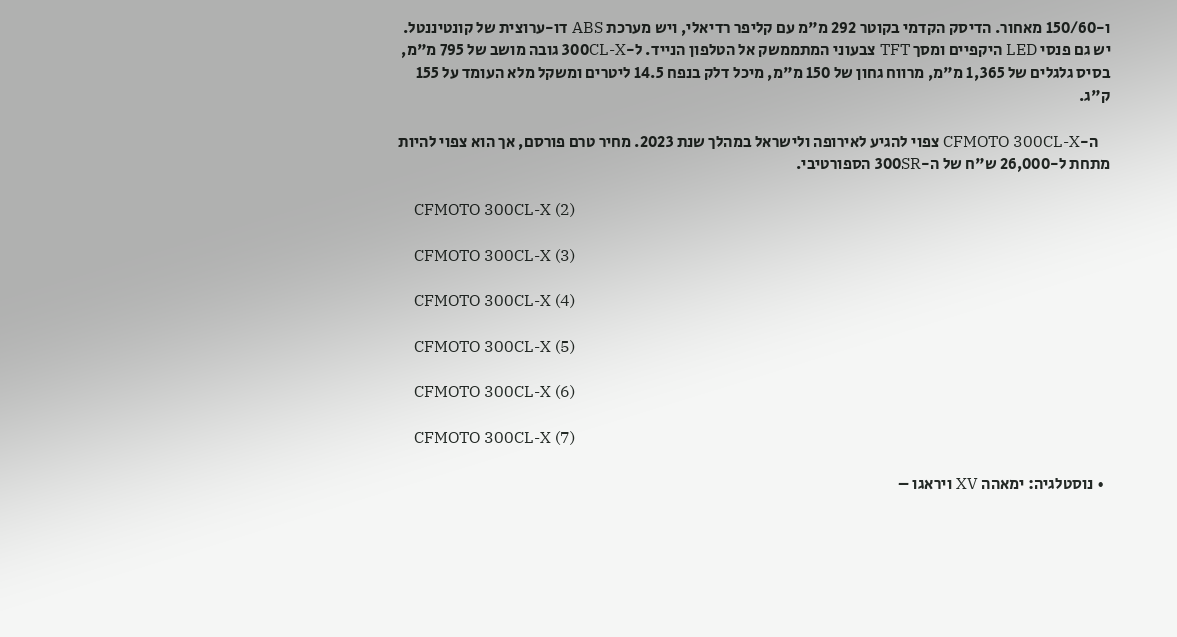ו-150/60 מאחור. הדיסק הקדמי בקוטר 292 מ"מ עם קליפר רדיאלי, ויש מערכת ABS דו-ערוצית של קונטיננטל. יש גם פנסי LED היקפיים ומסך TFT צבעוני המתממשק אל הטלפון הנייד. ל-300CL-X גובה מושב של 795 מ"מ, בסיס גלגלים של 1,365 מ"מ, מרווח גחון של 150 מ"מ, מיכל דלק בנפח 14.5 ליטרים ומשקל מלא העומד על 155 ק"ג.

    ה-CFMOTO 300CL-X צפוי להגיע לאירופה ולישראל במהלך שנת 2023. מחיר טרם פורסם, אך הוא צפוי להיות מתחת ל-26,000 ש"ח של ה-300SR הספורטיבי.

    CFMOTO 300CL-X (2)

    CFMOTO 300CL-X (3)

    CFMOTO 300CL-X (4)

    CFMOTO 300CL-X (5)

    CFMOTO 300CL-X (6)

    CFMOTO 300CL-X (7)

  • נוסטלגיה: ימאהה XV ויראגו –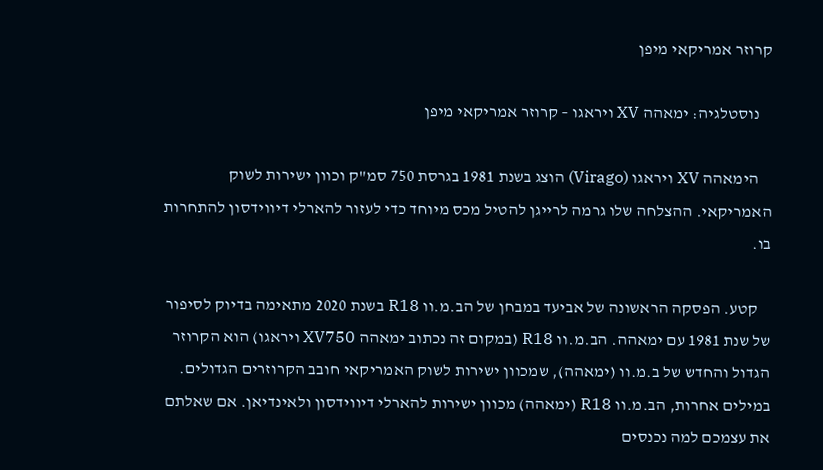קרוזר אמריקאי מיפן

    נוסטלגיה: ימאהה XV ויראגו – קרוזר אמריקאי מיפן

    הימאהה XV ויראגו (Virago) הוצג בשנת 1981 בגרסת 750 סמ"ק וכוון ישירות לשוק האמריקאי. ההצלחה שלו גרמה לרייגן להטיל מכס מיוחד כדי לעזור להארלי דיווידסון להתחרות בו.

    קטע. הפסקה הראשונה של אביעד במבחן של הב.מ.וו R18 בשנת 2020 מתאימה בדיוק לסיפור של שנת 1981 עם ימאהה. הב.מ.וו R18 (במקום זה נכתוב ימאהה XV750 ויראגו) הוא הקרוזר הגדול והחדש של ב.מ.וו (ימאהה), שמכוון ישירות לשוק האמריקאי חובב הקרוזרים הגדולים. במילים אחרות, הב.מ.וו R18 (ימאהה) מכוון ישירות להארלי דיווידסון ולאינדיאן. אם שאלתם את עצמכם למה נכנסים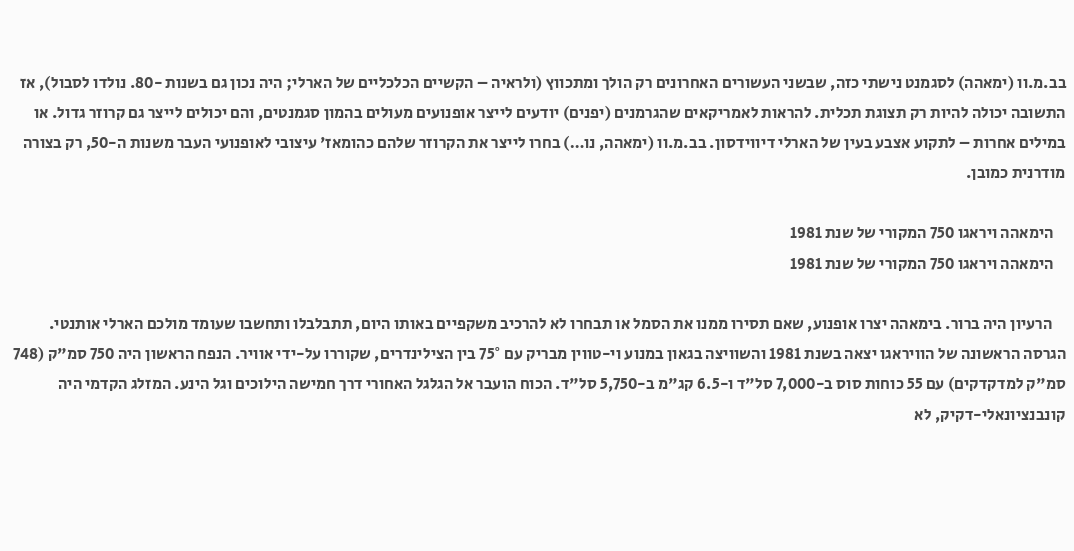בב.מ.וו (ימאהה) לסגמנט נישתי כזה, שבשני העשורים האחרונים רק הולך ומתכווץ (ולראיה – הקשיים הכלכליים של הארלי; היה נכון גם בשנות -80. נולדו לסבול), אז התשובה יכולה להיות רק תצוגת תכלית. להראות לאמריקאים שהגרמנים (יפנים) יודעים לייצר אופנועים מעולים בהמון סגמנטים, והם יכולים לייצר גם קרוזר גדול. או במילים אחרות – לתקוע אצבע בעין של הארלי דיווידסון. בב.מ.וו (ימאהה, נו…) בחרו לייצר את הקרוזר שלהם כהומאז' עיצובי לאופנועי העבר משנות ה-50, רק בצורה מודרנית כמובן.

    הימאהה ויראגו 750 המקורי של שנת 1981
    הימאהה ויראגו 750 המקורי של שנת 1981

    הרעיון היה ברור. בימאהה יצרו אופנוע, שאם תסירו ממנו את הסמל או תבחרו לא להרכיב משקפיים באותו היום, תתבלבלו ותחשבו שעומד מולכם הארלי אותנטי. הגרסה הראשונה של הוויראגו יצאה בשנת 1981 והשוויצה בגאון במנוע וי-טווין מבריק עם 75° בין הצילינדרים, שקוררו על-ידי אוויר. הנפח הראשון היה 750 סמ"ק (748 סמ"ק למדקדקים) עם 55 כוחות סוס ב-7,000 סל"ד ו-6.5 קג"מ ב-5,750 סל"ד. הכוח הועבר אל הגלגל האחורי דרך חמישה הילוכים וגל הינע. המזלג הקדמי היה קונבנציונאלי-דקיק, לא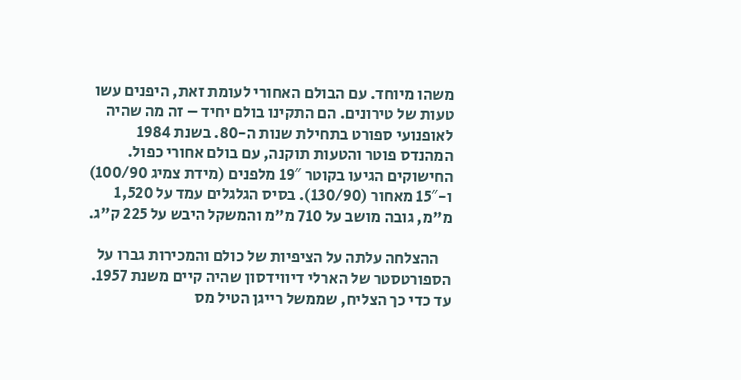משהו מיוחד. עם הבולם האחורי לעומת זאת, היפנים עשו טעות של טירונים. הם התקינו בולם יחיד – זה מה שהיה לאופנועי ספורט בתחילת שנות ה-80. בשנת 1984 המהנדס פוטר והטעות תוקנה, עם בולם אחורי כפול. החישוקים הגיעו בקוטר 19″ מלפנים (מידת צמיג 100/90) ו-15″ מאחור (130/90). בסיס הגלגלים עמד על 1,520 מ"מ, גובה מושב על 710 מ"מ והמשקל היבש על 225 ק"ג.

    ההצלחה עלתה על הציפיות של כולם והמכירות גברו על הספורטסטר של הארלי דיווידסון שהיה קיים משנת 1957. עד כדי כך הצליח, שממשל רייגן הטיל מס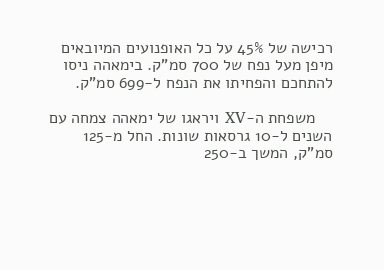רכישה של 45% על כל האופנועים המיובאים מיפן מעל נפח של 700 סמ"ק. בימאהה ניסו להתחכם והפחיתו את הנפח ל-699 סמ"ק.

    משפחת ה-XV ויראגו של ימאהה צמחה עם השנים ל-10 גרסאות שונות. החל מ-125 סמ"ק, המשך ב-250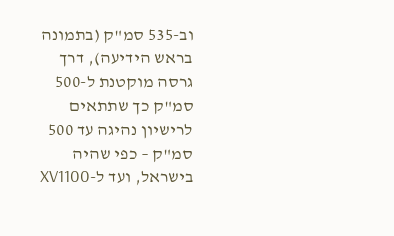וב-535 סמ"ק (בתמונה בראש הידיעה), דרך גרסה מוקטנת ל-500 סמ"ק כך שתתאים לרישיון נהיגה עד 500 סמ"ק – כפי שהיה בישראל, ועד ל-XV1100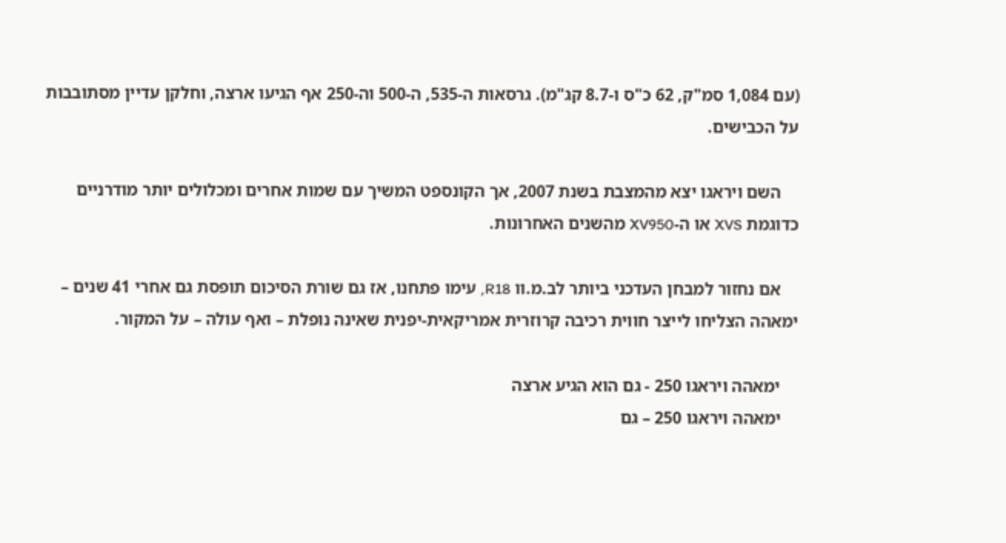(עם 1,084 סמ"ק, 62 כ"ס ו-8.7 קג"מ). גרסאות ה-535, ה-500 וה-250 אף הגיעו ארצה, וחלקן עדיין מסתובבות על הכבישים.

    השם ויראגו יצא מהמצבת בשנת 2007, אך הקונספט המשיך עם שמות אחרים ומכלולים יותר מודרניים כדוגמת XVS או ה-XV950 מהשנים האחרונות.

    אם נחזור למבחן העדכני ביותר לב.מ.וו R18, עימו פתחנו, אז גם שורת הסיכום תופסת גם אחרי 41 שנים – ימאהה הצליחו לייצר חווית רכיבה קרוזרית אמריקאית-יפנית שאינה נופלת – ואף עולה – על המקור.

    ימאהה ויראגו 250 - גם הוא הגיע ארצה
    ימאהה ויראגו 250 – גם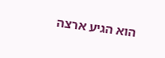הוא הגיע ארצה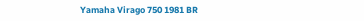Yamaha Virago 750 1981 BR